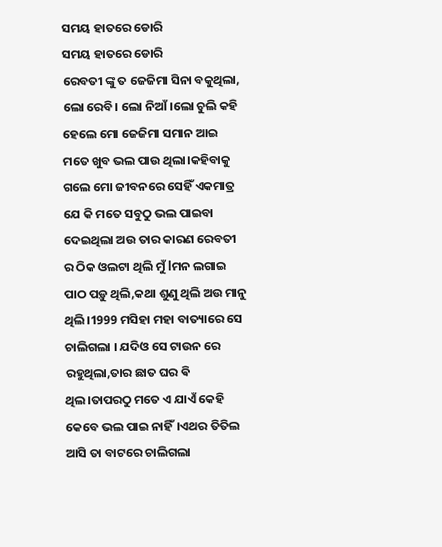ସମୟ ହାତରେ ଡୋରି
ସମୟ ହାତରେ ଡୋରି
ରେବତୀ ଙ୍କୁ ତ ଜେଜିମା ସିନା ବକୁଥିଲା, ଲୋ ରେବି। ଲୋ ନିଆଁ।ଲୋ ଚୁଲି କହି ହେଲେ ମୋ ଜେଜିମା ସମାନ ଆଇ ମତେ ଖୁବ ଭଲ ପାଉ ଥିଲା।କହିବାକୁ ଗଲେ ମୋ ଜୀବନରେ ସେହିଁ ଏକମାତ୍ର ଯେ କି ମତେ ସବୁଠୁ ଭଲ ପାଇବା ଦେଇଥିଲା ଅଉ ତାର କାରଣ ରେବତୀ ର ଠିକ ଓଲଟା ଥିଲି ମୁଁ lମନ ଲଗାଇ ପାଠ ପଡ଼ୁ ଥିଲି,କଥା ଶୁଣୁ ଥିଲି ଅଉ ମାନୁ ଥିଲି।1999 ମସିହା ମହା ବାତ୍ୟାରେ ସେ ଚାଲିଗଲା । ଯଦିଓ ସେ ଟାଉନ ରେ ରହୁଥିଲା,ତାର ଛାତ ଘର ଵି ଥିଲ।ତାପରଠୁ ମତେ ଏ ଯାଏଁ କେହି କେବେ ଭଲ ପାଇ ନାହିଁ।ଏଥର ତିତିଲ ଆସି ତା ବାଟରେ ଚାଲିଗଲା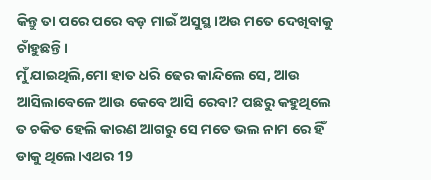କିନ୍ତୁ ତା ପରେ ପରେ ବଡ଼ ମାଇଁ ଅସୁସ୍ଥ।ଅଉ ମତେ ଦେଖିବାକୁ ଚାଁହୁଛନ୍ତି।
ମୁଁ ଯାଇଥିଲି,ମୋ ହାତ ଧରି ଢେର କାନ୍ଦିଲେ ସେ, ଆଉ ଆସିଲାବେଳେ ଆଉ କେବେ ଆସି ରେବା? ପଛରୁ କହୁଥିଲେ ତ ଚକିତ ହେଲି କାରଣ ଆଗରୁ ସେ ମତେ ଭଲ ନାମ ରେ ହିଁ ଡାକୁ ଥିଲେ।ଏଥର 19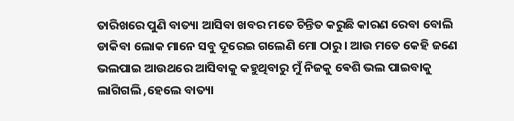ତାରିଖରେ ପୁଣି ବାତ୍ୟା ଆସିବା ଖବର ମତେ ଚିନ୍ତିତ କରୁଛି କାରଣ ରେବା ବୋଲି ଡାକିବା ଲୋକ ମାନେ ସବୁ ଦୂରେଇ ଗଲେଣି ମୋ ଠାରୁ। ଆଉ ମତେ କେହି ଜଣେ ଭଲପାଇ ଆଉଥରେ ଆସିବାକୁ କହୁଥିବାରୁ ମୁଁ ନିଜକୁ ଵେଶି ଭଲ ପାଇବାକୁ ଲାଗିଗଲି ,ହେଲେ ବାତ୍ୟା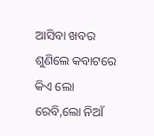ଆସିବା ଖବର ଶୁଣିଲେ କବାଟରେ କିଏ ଲୋ ରେବି,ଲୋ ନିଆଁ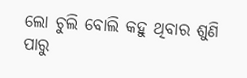ଲୋ ଚୁଲି ବୋଲି କହୁ ଥିବାର ଶୁଣି ପାରୁ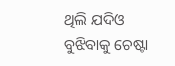ଥିଲି ଯଦିଓ ବୁଝିବାକୁ ଚେଷ୍ଟା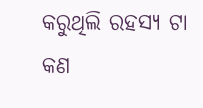କରୁଥିଲି ରହସ୍ୟ ଟା କଣ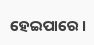ହେଇପାରେ ।